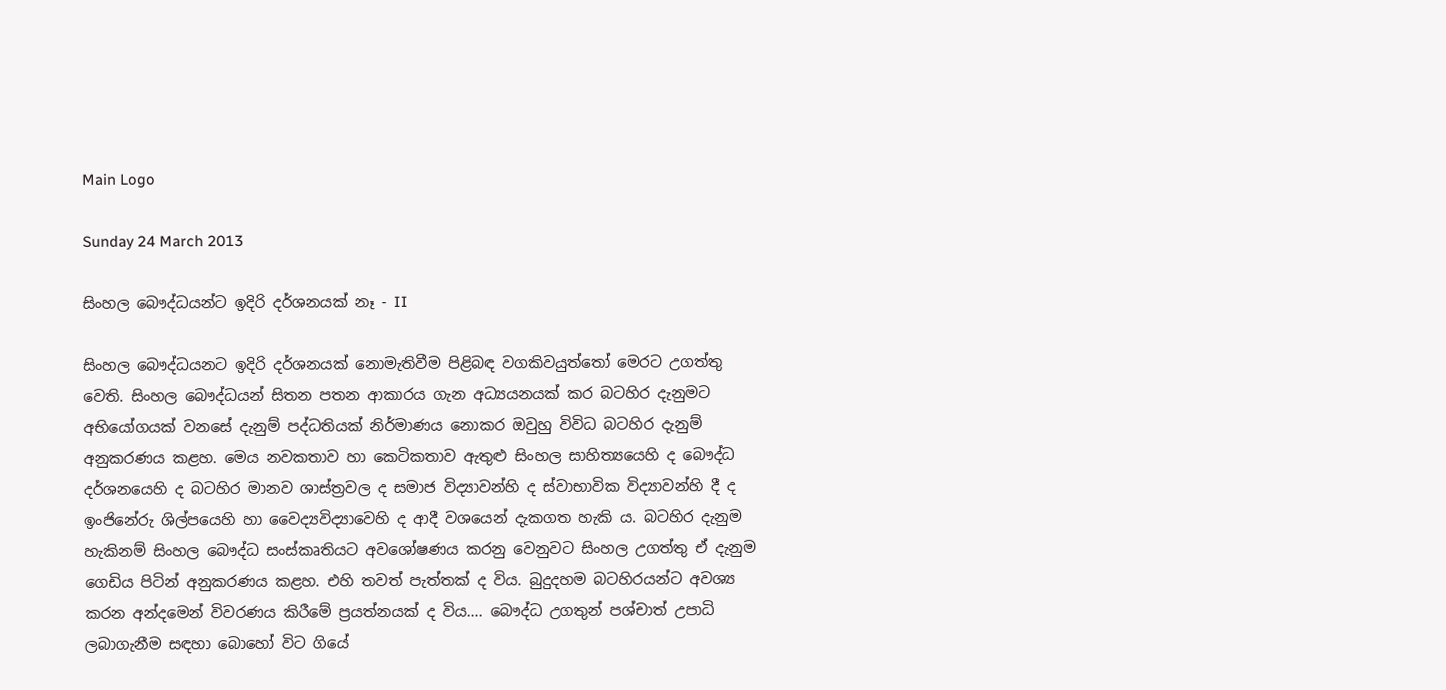Main Logo

Sunday 24 March 2013

සිංහල බෞද්ධයන්ට ඉදිරි දර්ශනයක් නෑ - II

සිංහල බෞද්ධයනට ඉදිරි දර්ශනයක් නොමැතිවීම පිළිබඳ වගකිවයුත්තෝ මෙරට උගත්තු වෙති. සිංහල බෞද්ධයන් සිතන පතන ආකාරය ගැන අධ්‍යයනයක් කර බටහිර දැනුමට අභියෝගයක් වනසේ දැනුම් පද්ධතියක් නිර්මාණය නොකර ඔවුහු විවිධ බටහිර දැනුම් අනුකරණය කළහ. මෙය නවකතාව හා කෙටිකතාව ඇතුළු සිංහල සාහිත්‍යයෙහි ද බෞද්ධ දර්ශනයෙහි ද බටහිර මානව ශාස්ත්‍රවල ද සමාජ විද්‍යාවන්හි ද ස්වාභාවික විද්‍යාවන්හි දී ද ඉංජිනේරු ශිල්පයෙහි හා වෛද්‍යවිද්‍යාවෙහි ද ආදී වශයෙන් දැකගත හැකි ය. බටහිර දැනුම හැකිනම් සිංහල බෞද්ධ සංස්කෘතියට අවශෝෂණය කරනු වෙනුවට සිංහල උගත්තු ඒ දැනුම ගෙඩිය පිටින් අනුකරණය කළහ. එහි තවත් පැත්තක් ද විය. බුදුදහම බටහිරයන්ට අවශ්‍ය කරන අන්දමෙන් විවරණය කිරීමේ ප්‍රයත්නයක් ද විය…. බෞද්ධ උගතුන් පශ්චාත් උපාධි ලබාගැනීම සඳහා බොහෝ විට ගියේ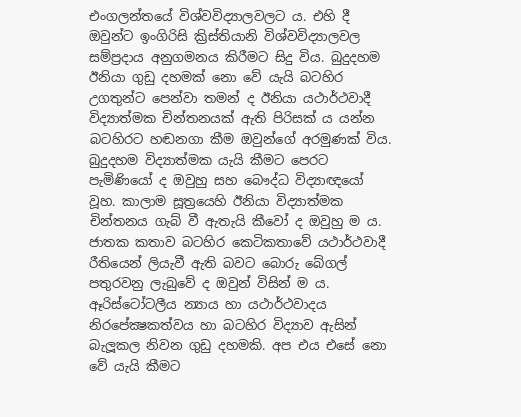එංගලන්තයේ විශ්වවිද්‍යාලවලට ය. එහි දී ඔවුන්ට ඉංගිරිසි ක්‍රිස්තියානි විශ්වවිද්‍යාලවල සම්ප්‍රදාය අනුගමනය කිරීමට සිදු විය. බුදුදහම ඊනියා ගුඩු දහමක් නො වේ යැයි බටහිර උගතුන්ට පෙන්වා තමන් ද ඊනියා යථාර්ථවාදී විද්‍යාත්මක චින්තනයක් ඇති පිරිසක් ය යන්න බටහිරට හඬනගා කීම ඔවුන්ගේ අරමුණක් විය. බුදුදහම විද්‍යාත්මක යැයි කීමට පෙරට පැමිණියෝ ද ඔවුහු සහ බෞද්ධ විද්‍යාඥයෝ වූහ. කාලාම සූත්‍රයෙහි ඊනියා විද්‍යාත්මක චින්තනය ගැබ් වී ඇතැයි කීවෝ ද ඔවුහු ම ය. ජාතක කතාව බටහිර කෙටිකතාවේ යථාර්ථවාදී රීතියෙන් ලියැවී ඇති බවට බොරු බේගල් පතුරවනු ලැබුවේ ද ඔවුන් විසින් ම ය. ඈරිස්ටෝටලීය න්‍යාය හා යථාර්ථවාදය නිරපේක්‍ෂකත්වය හා බටහිර විද්‍යාව ඇසින් බැලූකල නිවන ගුඩු දහමකි. අප එය එසේ නො වේ යැයි කීමට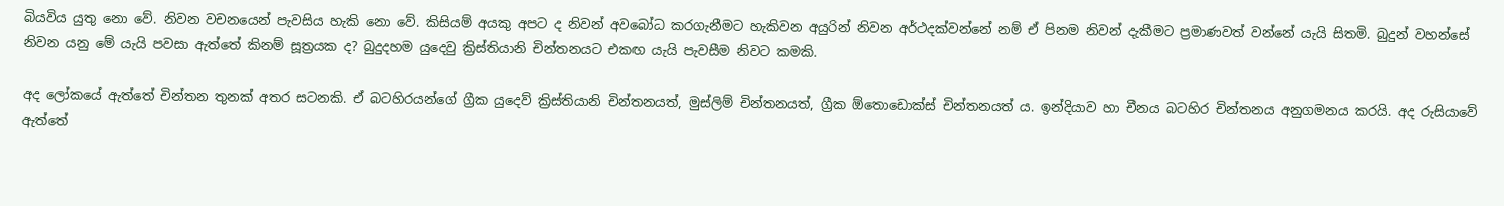බියවිය යුතු නො වේ. නිවන වචනයෙන් පැවසිය හැකි නො වේ. කිසියම් අයකු අපට ද නිවන් අවබෝධ කරගැනීමට හැකිවන අයුරින් නිවන අර්ථදක්වන්නේ නම් ඒ පිනම නිවන් දැකීමට ප්‍රමාණවත් වන්නේ යැයි සිතමි. බුදුන් වහන්සේ නිවන යනු මේ යැයි පවසා ඇත්තේ කිනම් සූත්‍රයක ද? බුදුදහම යුදෙවු ක්‍රිස්තියානි චින්තනයට එකඟ යැයි පැවසීම නිවට කමකි.

අද ලෝකයේ ඇත්තේ චින්තන තුනක් අතර සටනකි. ඒ බටහිරයන්ගේ ග්‍රීක යුදෙව් ක්‍රිස්තියානි චින්තනයත්, මුස්ලිම් චින්තනයත්, ග්‍රීක ඕතොඩොක්ස් චින්තනයත් ය. ඉන්දියාව හා චීනය බටහිර චින්තනය අනුගමනය කරයි. අද රුසියාවේ ඇත්තේ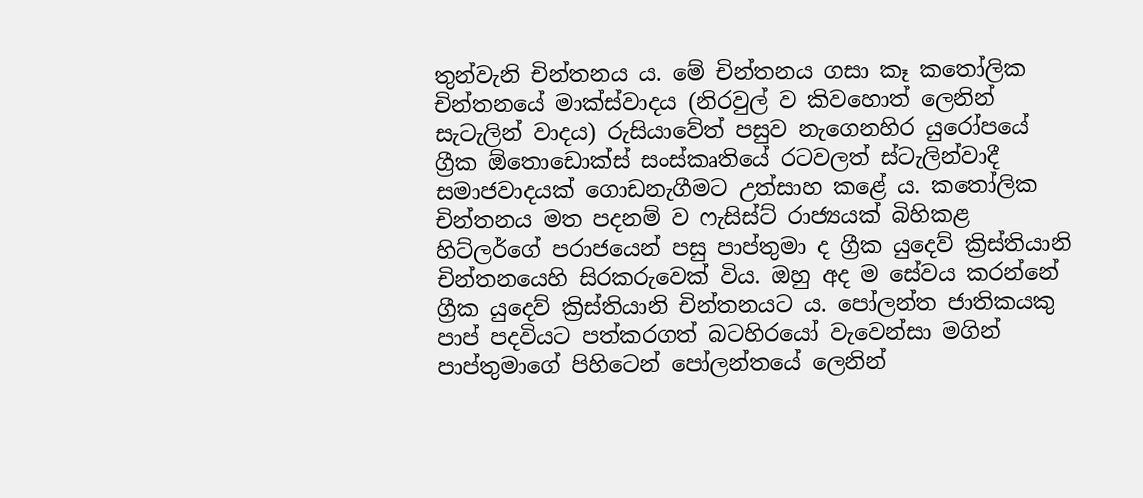තුන්වැනි චින්තනය ය. මේ චින්තනය ගසා කෑ කතෝලික චින්තනයේ මාක්ස්වාදය (නිරවුල් ව කිවහොත් ලෙනින් සැටැලින් වාදය) රුසියාවේත් පසුව නැගෙනහිර යුරෝපයේ ග්‍රීක ඕතොඩොක්ස් සංස්කෘතියේ රටවලත් ස්ටැලින්වාදී සමාජවාදයක් ගොඩනැගීමට උත්සාහ කළේ ය. කතෝලික චින්තනය මත පදනම් ව ෆැසිස්ට් රාජ්‍යයක් බිහිකළ හිට්ලර්ගේ පරාජයෙන් පසු පාප්තුමා ද ග්‍රීක යුදෙව් ක්‍රිස්තියානි චින්තනයෙහි සිරකරුවෙක් විය. ඔහු අද ම සේවය කරන්නේ ග්‍රීක යුදෙව් ක්‍රිස්තියානි චින්තනයට ය. පෝලන්ත ජාතිකයකු පාප් පදවියට පත්කරගත් බටහිරයෝ වැවෙන්සා මගින් පාප්තුමාගේ පිහිටෙන් පෝලන්තයේ ලෙනින්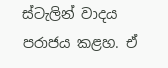ස්ටැලින් වාදය පරාජය කළහ. ඒ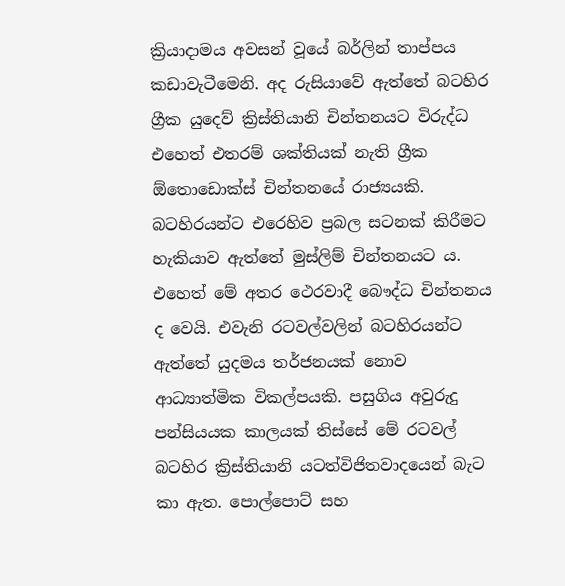ක්‍රියාදාමය අවසන් වූයේ බර්ලින් තාප්පය කඩාවැටීමෙනි. අද රුසියාවේ ඇත්තේ බටහිර ග්‍රීක යුදෙව් ක්‍රිස්තියානි චින්තනයට විරුද්ධ එහෙත් එතරම් ශක්තියක් නැති ග්‍රීක ඕතොඩොක්ස් චින්තනයේ රාජ්‍යයකි. බටහිරයන්ට එරෙහිව ප්‍රබල සටනක් කිරීමට හැකියාව ඇත්තේ මුස්ලිම් චින්තනයට ය. එහෙත් මේ අතර ථෙරවාදී බෞද්ධ චින්තනය ද වෙයි. එවැනි රටවල්වලින් බටහිරයන්ට ඇත්තේ යුදමය තර්ජනයක් නොව ආධ්‍යාත්මික විකල්පයකි. පසුගිය අවුරුදු පන්සියයක කාලයක් තිස්සේ මේ රටවල් බටහිර ක්‍රිස්තියානි යටත්විජිතවාදයෙන් බැට කා ඇත. පොල්පොට් සහ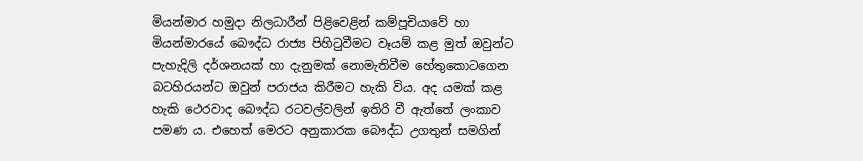මියන්මාර හමුදා නිලධාරීන් පිළිවෙළින් කම්පූචියාවේ හා මියන්මාරයේ බෞද්ධ රාජ්‍ය පිහිටුවීමට වෑයම් කළ මුත් ඔවුන්ට පැහැදිලි දර්ශනයක් හා දැනුමක් නොමැතිවීම හේතුකොටගෙන බටහිරයන්ට ඔවුන් පරාජය කිරීමට හැකි විය. අද යමක් කළ හැකි ථෙරවාද බෞද්ධ රටවල්වලින් ඉතිරි වී ඇත්තේ ලංකාව පමණ ය. එහෙත් මෙරට අනුකාරක බෞද්ධ උගතුන් සමගින්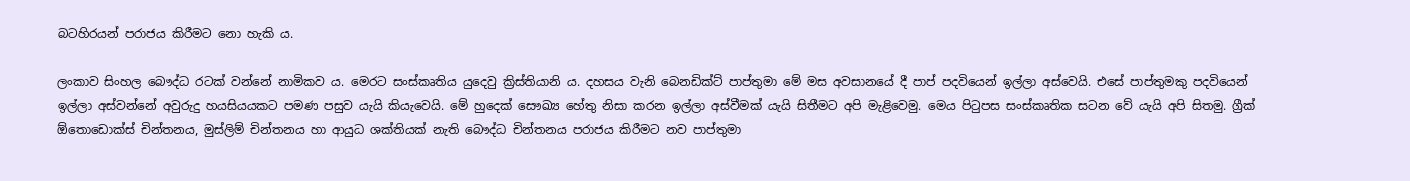බටහිරයන් පරාජය කිරීමට නො හැකි ය.

ලංකාව සිංහල බෞද්ධ රටක් වන්නේ නාමිකව ය. මෙරට සංස්කෘතිය යුදෙවු ක්‍රිස්තියානි ය. දහසය වැනි බෙනඩික්ට් පාප්තුමා මේ මස අවසානයේ දී පාප් පදවියෙන් ඉල්ලා අස්වෙයි. එසේ පාප්තුමකු පදවියෙන් ඉල්ලා අස්වන්නේ අවුරුදු හයසියයකට පමණ පසුව යැයි කියැවෙයි. මේ හුදෙක් සෞඛ්‍ය හේතු නිසා කරන ඉල්ලා අස්වීමක් යැයි සිතීමට අපි මැළිවෙමු. මෙය පිටුපස සංස්කෘතික සටන වේ යැයි අපි සිතමු. ග්‍රීක් ඕතොඩොක්ස් චින්තනය, මුස්ලිම් චින්තනය හා ආයුධ ශක්තියක් නැති බෞද්ධ චින්තනය පරාජය කිරීමට නව පාප්තුමා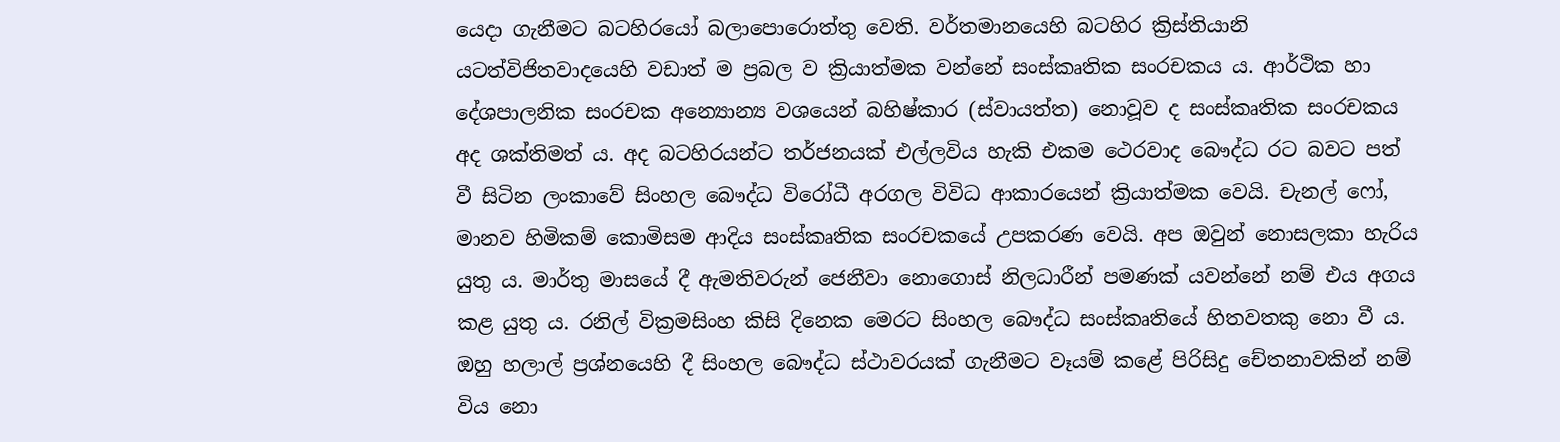යෙදා ගැනීමට බටහිරයෝ බලාපොරොත්තු වෙති. වර්තමානයෙහි බටහිර ක්‍රිස්තියානි යටත්විජිතවාදයෙහි වඩාත් ම ප්‍රබල ව ක්‍රියාත්මක වන්නේ සංස්කෘතික සංරචකය ය. ආර්ථික හා දේශපාලනික සංරචක අන්‍යොන්‍ය වශයෙන් බහිෂ්කාර (ස්වායත්ත) නොවූව ද සංස්කෘතික සංරචකය අද ශක්තිමත් ය. අද බටහිරයන්ට තර්ජනයක් එල්ලවිය හැකි එකම ථෙරවාද බෞද්ධ රට බවට පත් වී සිටින ලංකාවේ සිංහල බෞද්ධ විරෝධී අරගල විවිධ ආකාරයෙන් ක්‍රියාත්මක වෙයි. චැනල් ෆෝ, මානව හිමිකම් කොමිසම ආදිය සංස්කෘතික සංරචකයේ උපකරණ වෙයි. අප ඔවුන් නොසලකා හැරිය යුතු ය. මාර්තු මාසයේ දී ඇමතිවරුන් ජෙනීවා නොගොස් නිලධාරීන් පමණක් යවන්නේ නම් එය අගය කළ යුතු ය. රනිල් වික්‍රමසිංහ කිසි දිනෙක මෙරට සිංහල බෞද්ධ සංස්කෘතියේ හිතවතකු නො වී ය. ඔහු හලාල් ප්‍රශ්නයෙහි දී සිංහල බෞද්ධ ස්ථාවරයක් ගැනීමට වෑයම් කළේ පිරිසිදු චේතනාවකින් නම් විය නො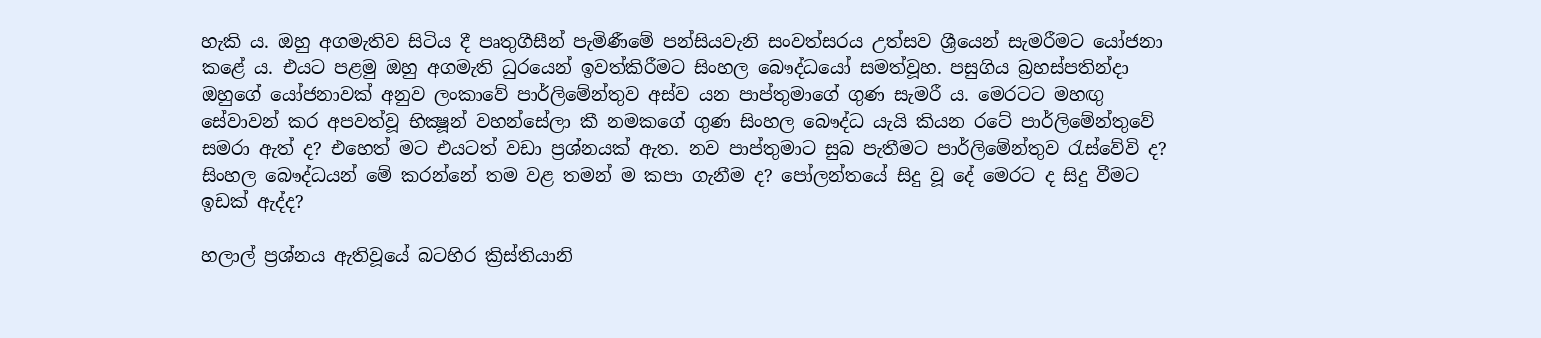හැකි ය. ඔහු අගමැතිව සිටිය දී පෘතුගීසීන් පැමිණීමේ පන්සියවැනි සංවත්සරය උත්සව ශ්‍රීයෙන් සැමරීමට යෝජනා කළේ ය. එයට පළමු ඔහු අගමැති ධුරයෙන් ඉවත්කිරීමට සිංහල බෞද්ධයෝ සමත්වූහ. පසුගිය බ්‍රහස්පතින්දා ඔහුගේ යෝජනාවක් අනුව ලංකාවේ පාර්ලිමේන්තුව අස්ව යන පාප්තුමාගේ ගුණ සැමරී ය. මෙරටට මහඟු සේවාවන් කර අපවත්වූ භික්‍ෂූන් වහන්සේලා කී නමකගේ ගුණ සිංහල බෞද්ධ යැයි කියන රටේ පාර්ලිමේන්තුවේ සමරා ඇත් ද? එහෙත් මට එයටත් වඩා ප්‍රශ්නයක් ඇත. නව පාප්තුමාට සුබ පැතීමට පාර්ලිමේන්තුව රැස්වේවි ද? සිංහල බෞද්ධයන් මේ කරන්නේ තම වළ තමන් ම කපා ගැනීම ද? පෝලන්තයේ සිදු වූ දේ මෙරට ද සිදු වීමට ඉඩක් ඇද්ද?

හලාල් ප්‍රශ්නය ඇතිවූයේ බටහිර ක්‍රිස්තියානි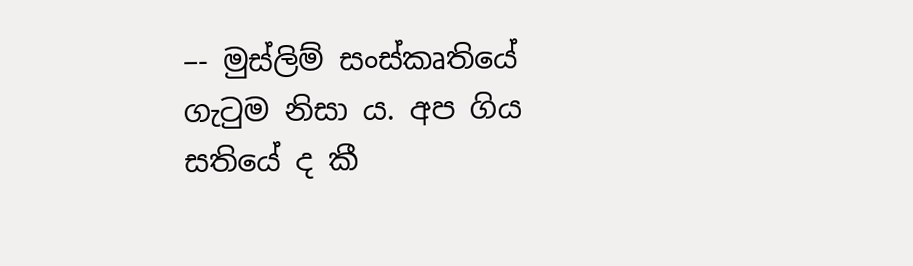–- මුස්ලිම් සංස්කෘතියේ ගැටුම නිසා ය. අප ගිය සතියේ ද කී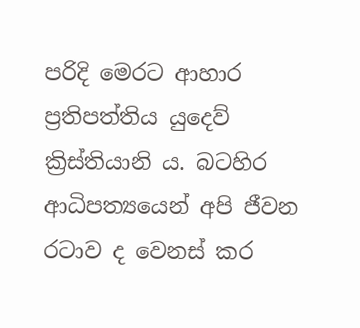පරිදි මෙරට ආහාර ප්‍රතිපත්තිය යුදෙව් ක්‍රිස්තියානි ය. බටහිර ආධිපත්‍යයෙන් අපි ජීවන රටාව ද වෙනස් කර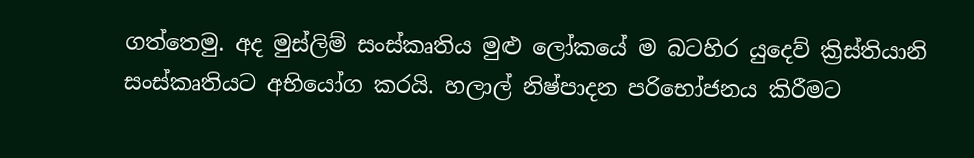ගත්තෙමු. අද මුස්ලිම් සංස්කෘතිය මුළු ලෝකයේ ම බටහිර යුදෙව් ක්‍රිස්තියානි සංස්කෘතියට අභියෝග කරයි. හලාල් නිෂ්පාදන පරිභෝජනය කිරීමට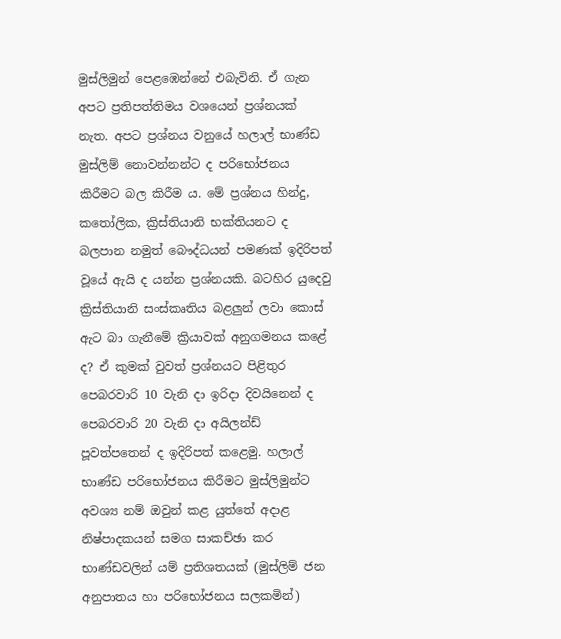මුස්ලිමුන් පෙළඹෙන්නේ එබැවිනි. ඒ ගැන අපට ප්‍රතිපත්තිමය වශයෙන් ප්‍රශ්නයක් නැත. අපට ප්‍රශ්නය වනුයේ හලාල් භාණ්ඩ මුස්ලිම් නොවන්නන්ට ද පරිභෝජනය කිරීමට බල කිරීම ය. මේ ප්‍රශ්නය හින්දු, කතෝලික, ක්‍රිස්තියානි භක්තියනට ද බලපාන නමුත් බෞද්ධයන් පමණක් ඉදිරිපත් වූයේ ඇයි ද යන්න ප්‍රශ්නයකි. බටහිර යුදෙවු ක්‍රිස්තියානි සංස්කෘතිය බළලුන් ලවා කොස් ඇට බා ගැනීමේ ක්‍රියාවක් අනුගමනය කළේ ද? ඒ කුමක් වුවත් ප්‍රශ්නයට පිළිතුර පෙබරවාරි 10 වැනි දා ඉරිදා දිවයිනෙන් ද පෙබරවාරි 20 වැනි දා අයිලන්ඩ් පූවත්පතෙන් ද ඉදිරිපත් කළෙමු. හලාල් භාණ්ඩ පරිභෝජනය කිරීමට මුස්ලිමුන්ට අවශ්‍ය නම් ඔවුන් කළ යුත්තේ අදාළ නිෂ්පාදකයන් සමග සාකච්ඡා කර භාණ්ඩවලින් යම් ප්‍රතිශතයක් (මුස්ලිම් ජන අනුපාතය හා පරිභෝජනය සලකමින්)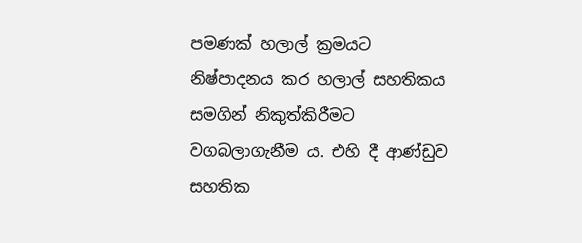පමණක් හලාල් ක්‍රමයට නිෂ්පාදනය කර හලාල් සහතිකය සමගින් නිකුත්කිරීමට වගබලාගැනීම ය. එහි දී ආණ්ඩුව සහතික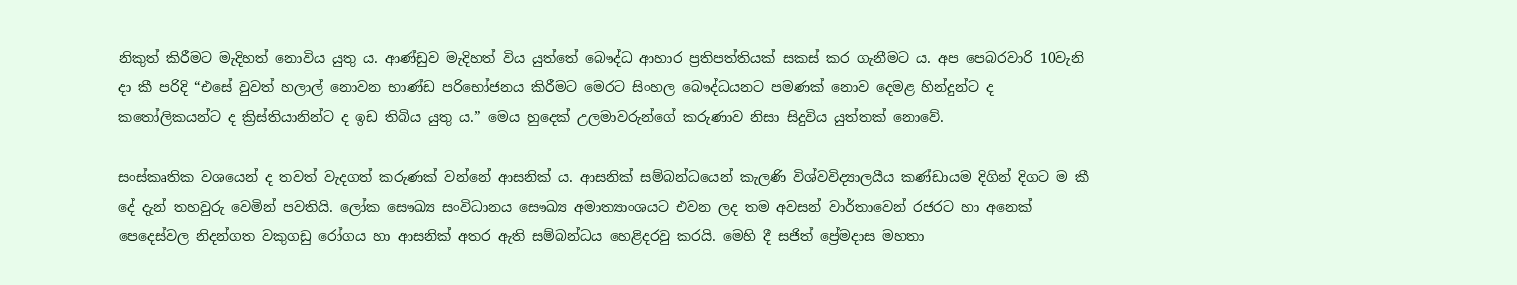නිකුත් කිරීමට මැදිහත් නොවිය යුතු ය. ආණ්ඩුව මැදිහත් විය යුත්තේ බෞද්ධ ආහාර ප්‍රතිපත්තියක් සකස් කර ගැනීමට ය. අප පෙබරවාරි 10වැනි දා කී පරිදි “එසේ වුවත් හලාල් නොවන භාණ්ඩ පරිභෝජනය කිරීමට මෙරට සිංහල බෞද්ධයනට පමණක් නොව දෙමළ හින්දුන්ට ද කතෝලිකයන්ට ද ක්‍රිස්තියානින්ට ද ඉඩ තිබිය යුතු ය.” මෙය හුදෙක් උලමාවරුන්ගේ කරුණාව නිසා සිදුවිය යුත්තක් නොවේ.

සංස්කෘතික වශයෙන් ද තවත් වැදගත් කරුණක් වන්නේ ආසනික් ය. ආසනික් සම්බන්ධයෙන් කැලණි විශ්වවිද්‍යාලයීය කණ්ඩායම දිගින් දිගට ම කී දේ දැන් තහවුරු වෙමින් පවතියි. ලෝක සෞඛ්‍ය සංවිධානය සෞඛ්‍ය අමාත්‍යාංශයට එවන ලද තම අවසන් වාර්තාවෙන් රජරට හා අනෙක් පෙදෙස්වල නිදන්ගත වකුගඩු රෝගය හා ආසනික් අතර ඇති සම්බන්ධය හෙළිදරවු කරයි. මෙහි දී සජිත් ප්‍රේමදාස මහතා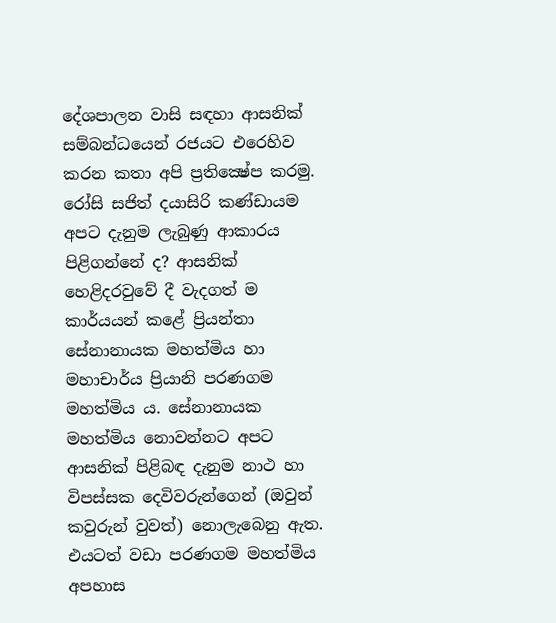දේශපාලන වාසි සඳහා ආසනික් සම්බන්ධයෙන් රජයට එරෙහිව කරන කතා අපි ප්‍රතික්‍ෂේප කරමු. රෝසි සජිත් දයාසිරි කණ්ඩායම අපට දැනුම ලැබුණු ආකාරය පිළිගන්නේ ද? ආසනික් හෙළිදරවුවේ දී වැදගත් ම කාර්යයන් කළේ ප්‍රියන්තා සේනානායක මහත්මිය හා මහාචාර්ය ප්‍රියානි පරණගම මහත්මිය ය. සේනානායක මහත්මිය නොවන්නට අපට ආසනික් පිළිබඳ දැනුම නාථ හා විපස්සක දෙවිවරුන්ගෙන් (ඔවුන් කවුරුන් වුවත්) නොලැබෙනු ඇත. එයටත් වඩා පරණගම මහත්මිය අපහාස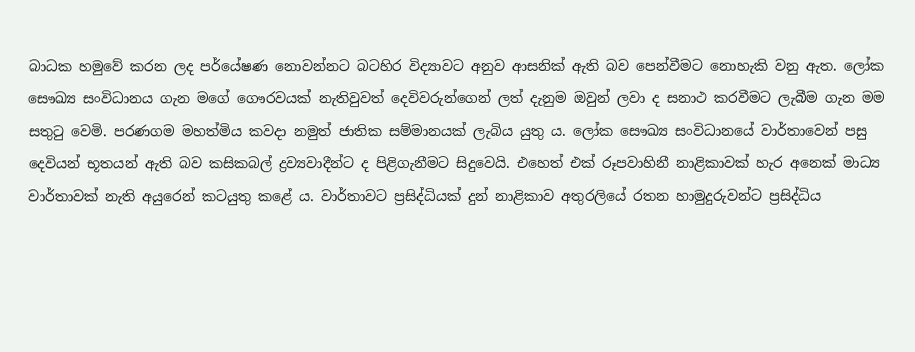බාධක හමුවේ කරන ලද පර්යේෂණ නොවන්නට බටහිර විද්‍යාවට අනුව ආසනික් ඇති බව පෙන්වීමට නොහැකි වනු ඇත. ලෝක සෞඛ්‍ය සංවිධානය ගැන මගේ ගෞරවයක් නැතිවුවත් දෙවිවරුන්ගෙන් ලත් දැනුම ඔවුන් ලවා ද සනාථ කරවීමට ලැබීම ගැන මම සතුටු වෙමි. පරණගම මහත්මිය කවදා නමුත් ජාතික සම්මානයක් ලැබිය යුතු ය. ලෝක සෞඛ්‍ය සංවිධානයේ වාර්තාවෙන් පසු දෙවියන් භූතයන් ඇති බව කසිකබල් ද්‍රව්‍යවාදීන්ට ද පිළිගැනීමට සිදුවෙයි. එහෙත් එක් රූපවාහිනී නාළිකාවක් හැර අනෙක් මාධ්‍ය වාර්තාවක් නැති අයුරෙන් කටයුතු කළේ ය. වාර්තාවට ප්‍රසිද්ධියක් දුන් නාළිකාව අතුරලියේ රතන හාමුදුරුවන්ට ප්‍රසිද්ධිය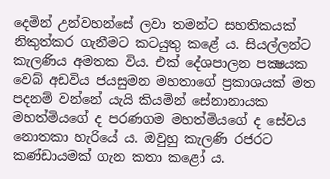දෙමින් උන්වහන්සේ ලවා තමන්ට සහතිකයක් නිකුත්කර ගැනීමට කටයුතු කළේ ය. සියල්ලන්ට කැලණිය අමතක විය. එක් දේශපාලන පක්‍ෂයක වෙබ් අඩවිය ජයසුමන මහතාගේ ප්‍රකාශයක් මත පදනම් වන්නේ යැයි කියමින් සේනානායක මහත්මියගේ ද පරණගම මහත්මියගේ ද සේවය නොතකා හැරියේ ය. ඔවුහු කැලණි රජරට කණ්ඩායමක් ගැන කතා කළෝ ය.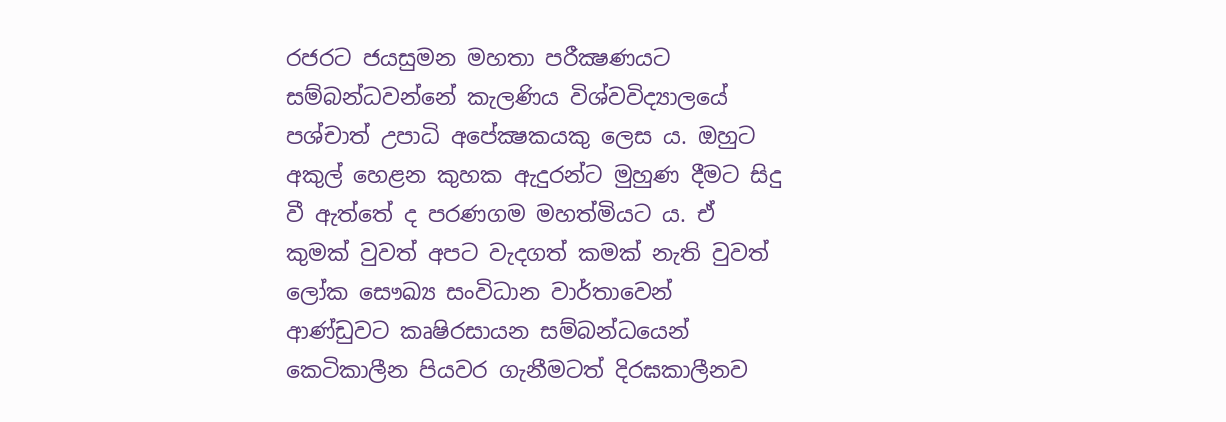රජරට ජයසුමන මහතා පරීක්‍ෂණයට සම්බන්ධවන්නේ කැලණිය විශ්වවිද්‍යාලයේ පශ්චාත් උපාධි අපේක්‍ෂකයකු ලෙස ය. ඔහුට අකුල් හෙළන කුහක ඇදුරන්ට මුහුණ දීමට සිදු වී ඇත්තේ ද පරණගම මහත්මියට ය. ඒ කුමක් වුවත් අපට වැදගත් කමක් නැති වුවත් ලෝක සෞඛ්‍ය සංවිධාන වාර්තාවෙන් ආණ්ඩුවට කෘෂිරසායන සම්බන්ධයෙන් කෙටිකාලීන පියවර ගැනීමටත් දිරඝකාලීනව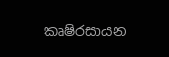කෘෂිරසායන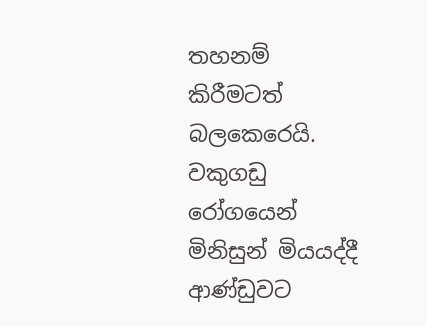තහනම් කිරීමටත් බලකෙරෙයි. වකුගඩු රෝගයෙන් මිනිසුන් මියයද්දී ආණ්ඩුවට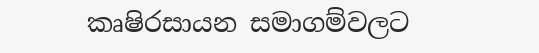කෘෂිරසායන සමාගම්වලට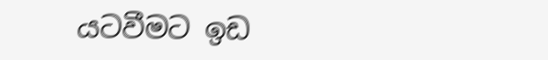යටවීමට ඉඩ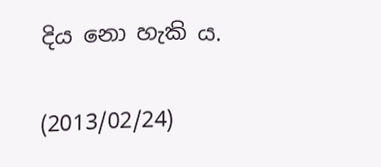දිය නො හැකි ය.

(2013/02/24)